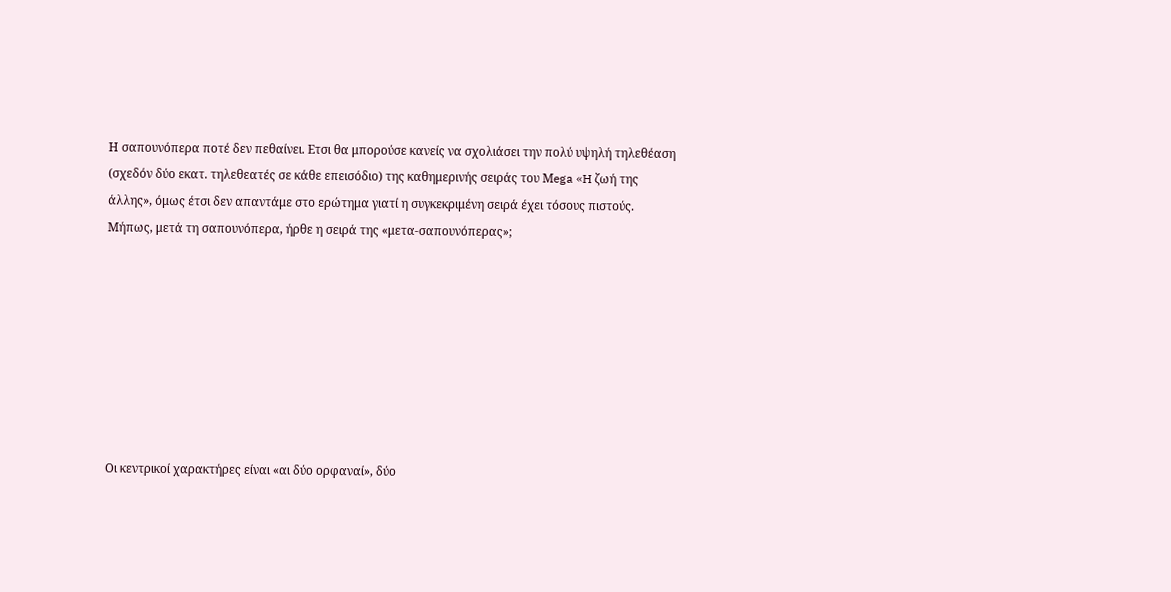Η σαπουνόπερα ποτέ δεν πεθαίνει. Eτσι θα μπορούσε κανείς να σχολιάσει την πολύ υψηλή τηλεθέαση (σχεδόν δύο εκατ. τηλεθεατές σε κάθε επεισόδιο) της καθημερινής σειράς του Μega «H ζωή της       άλλης», όμως έτσι δεν απαντάμε στο ερώτημα γιατί η συγκεκριμένη σειρά έχει τόσους πιστούς.  Μήπως, μετά τη σαπουνόπερα, ήρθε η σειρά της «μετα-σαπουνόπερας»;








Oι κεντρικοί χαρακτήρες είναι «αι δύο ορφαναί», δύο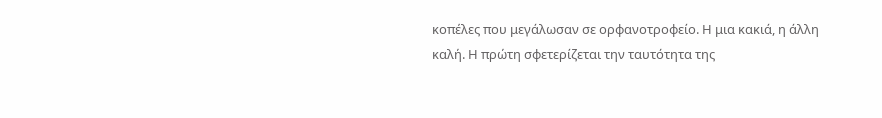κοπέλες που μεγάλωσαν σε ορφανοτροφείο. Η μια κακιά, η άλλη καλή. Η πρώτη σφετερίζεται την ταυτότητα της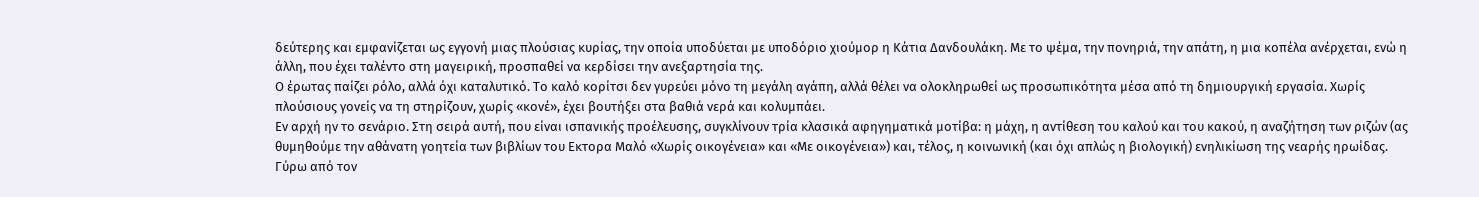δεύτερης και εμφανίζεται ως εγγονή μιας πλούσιας κυρίας, την οποία υποδύεται με υποδόριο χιούμορ η Κάτια Δανδουλάκη. Με το ψέμα, την πονηριά, την απάτη, η μια κοπέλα ανέρχεται, ενώ η άλλη, που έχει ταλέντο στη μαγειρική, προσπαθεί να κερδίσει την ανεξαρτησία της.
Ο έρωτας παίζει ρόλο, αλλά όχι καταλυτικό. Το καλό κορίτσι δεν γυρεύει μόνο τη μεγάλη αγάπη, αλλά θέλει να ολοκληρωθεί ως προσωπικότητα μέσα από τη δημιουργική εργασία. Χωρίς πλούσιους γονείς να τη στηρίζουν, χωρίς «κονέ», έχει βουτήξει στα βαθιά νερά και κολυμπάει.
Εν αρχή ην το σενάριο. Στη σειρά αυτή, που είναι ισπανικής προέλευσης, συγκλίνουν τρία κλασικά αφηγηματικά μοτίβα: η μάχη, η αντίθεση του καλού και του κακού, η αναζήτηση των ριζών (ας θυμηθούμε την αθάνατη γοητεία των βιβλίων του Εκτορα Μαλό «Χωρίς οικογένεια» και «Με οικογένεια») και, τέλος, η κοινωνική (και όχι απλώς η βιολογική) ενηλικίωση της νεαρής ηρωίδας. Γύρω από τον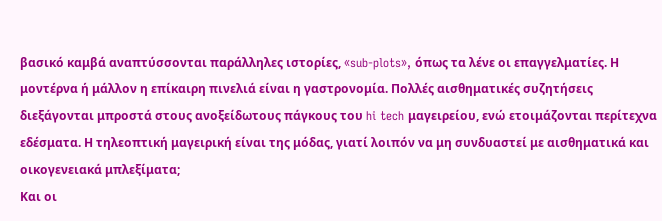βασικό καμβά αναπτύσσονται παράλληλες ιστορίες, «sub-plots», όπως τα λένε oι επαγγελματίες. Η μοντέρνα ή μάλλον η επίκαιρη πινελιά είναι η γαστρονομία. Πολλές αισθηματικές συζητήσεις διεξάγονται μπροστά στους ανοξείδωτους πάγκους του hi tech μαγειρείου, ενώ ετοιμάζονται περίτεχνα εδέσματα. Η τηλεοπτική μαγειρική είναι της μόδας, γιατί λοιπόν να μη συνδυαστεί με αισθηματικά και οικογενειακά μπλεξίματα;
Και οι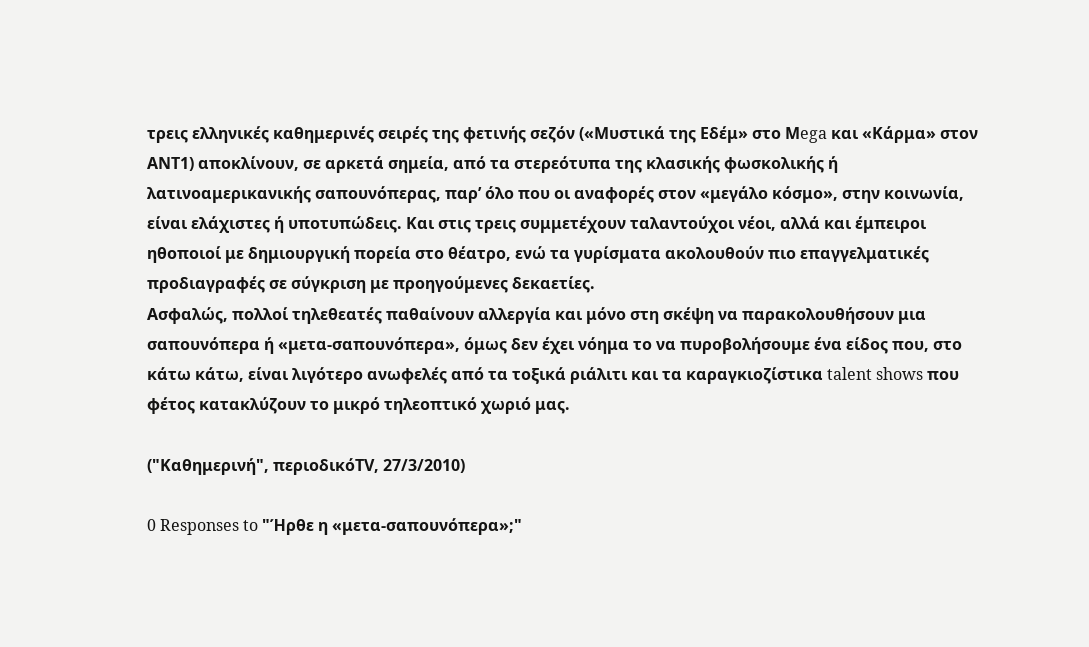τρεις ελληνικές καθημερινές σειρές της φετινής σεζόν («Μυστικά της Εδέμ» στο Μega και «Κάρμα» στον ΑΝΤ1) αποκλίνουν, σε αρκετά σημεία, από τα στερεότυπα της κλασικής φωσκολικής ή λατινοαμερικανικής σαπουνόπερας, παρ’ όλο που οι αναφορές στον «μεγάλο κόσμο», στην κοινωνία, είναι ελάχιστες ή υποτυπώδεις. Και στις τρεις συμμετέχουν ταλαντούχοι νέοι, αλλά και έμπειροι ηθοποιοί με δημιουργική πορεία στο θέατρο, ενώ τα γυρίσματα ακολουθούν πιο επαγγελματικές προδιαγραφές σε σύγκριση με προηγούμενες δεκαετίες.
Ασφαλώς, πολλοί τηλεθεατές παθαίνουν αλλεργία και μόνο στη σκέψη να παρακολουθήσουν μια σαπουνόπερα ή «μετα-σαπουνόπερα», όμως δεν έχει νόημα το να πυροβολήσουμε ένα είδος που, στο κάτω κάτω, είναι λιγότερο ανωφελές από τα τοξικά ριάλιτι και τα καραγκιοζίστικα talent shows που φέτος κατακλύζουν το μικρό τηλεοπτικό χωριό μας.

("Καθημερινή", περιοδικόΤV, 27/3/2010)

0 Responses to "Ήρθε η «μετα-σαπουνόπερα»;"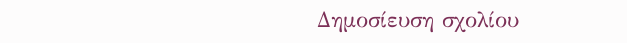Δημοσίευση σχολίου